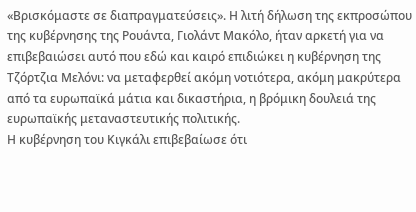«Βρισκόμαστε σε διαπραγματεύσεις». Η λιτή δήλωση της εκπροσώπου της κυβέρνησης της Ρουάντα, Γιολάντ Μακόλο, ήταν αρκετή για να επιβεβαιώσει αυτό που εδώ και καιρό επιδιώκει η κυβέρνηση της Τζόρτζια Μελόνι: να μεταφερθεί ακόμη νοτιότερα, ακόμη μακρύτερα από τα ευρωπαϊκά μάτια και δικαστήρια, η βρόμικη δουλειά της ευρωπαϊκής μεταναστευτικής πολιτικής.
Η κυβέρνηση του Κιγκάλι επιβεβαίωσε ότι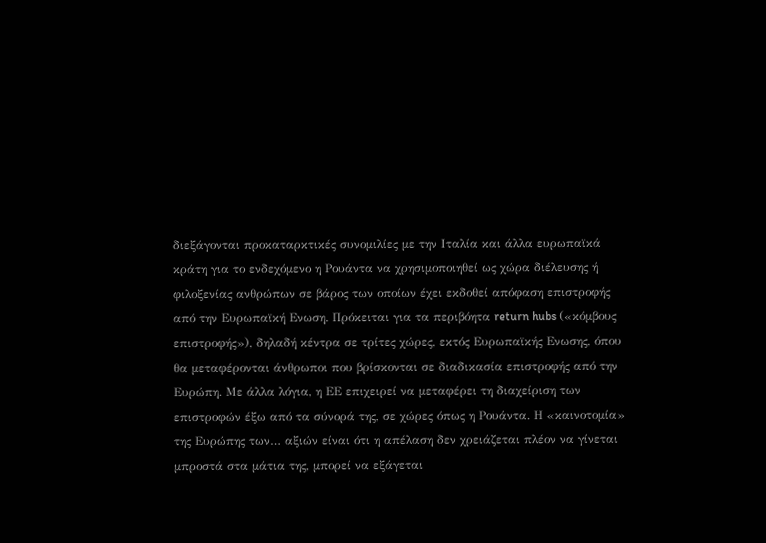διεξάγονται προκαταρκτικές συνομιλίες με την Ιταλία και άλλα ευρωπαϊκά κράτη για το ενδεχόμενο η Ρουάντα να χρησιμοποιηθεί ως χώρα διέλευσης ή φιλοξενίας ανθρώπων σε βάρος των οποίων έχει εκδοθεί απόφαση επιστροφής από την Ευρωπαϊκή Ενωση. Πρόκειται για τα περιβόητα return hubs («κόμβους επιστροφής»), δηλαδή κέντρα σε τρίτες χώρες, εκτός Ευρωπαϊκής Ενωσης, όπου θα μεταφέρονται άνθρωποι που βρίσκονται σε διαδικασία επιστροφής από την Ευρώπη. Με άλλα λόγια, η ΕΕ επιχειρεί να μεταφέρει τη διαχείριση των επιστροφών έξω από τα σύνορά της, σε χώρες όπως η Ρουάντα. Η «καινοτομία» της Ευρώπης των… αξιών είναι ότι η απέλαση δεν χρειάζεται πλέον να γίνεται μπροστά στα μάτια της, μπορεί να εξάγεται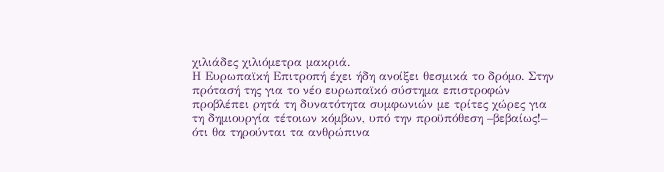χιλιάδες χιλιόμετρα μακριά.
Η Ευρωπαϊκή Επιτροπή έχει ήδη ανοίξει θεσμικά το δρόμο. Στην πρότασή της για το νέο ευρωπαϊκό σύστημα επιστροφών προβλέπει ρητά τη δυνατότητα συμφωνιών με τρίτες χώρες για τη δημιουργία τέτοιων κόμβων, υπό την προϋπόθεση –βεβαίως!– ότι θα τηρούνται τα ανθρώπινα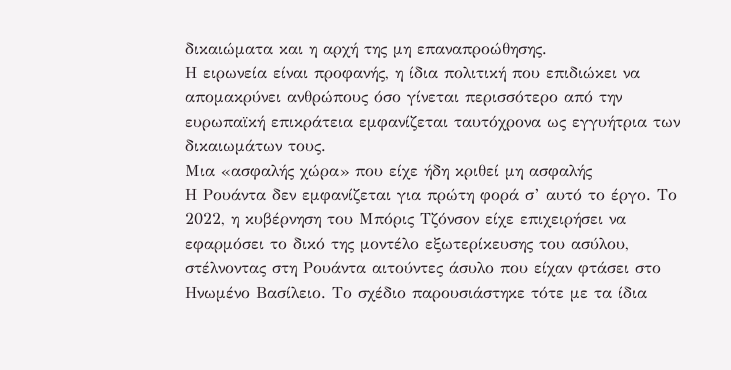δικαιώματα και η αρχή της μη επαναπροώθησης.
Η ειρωνεία είναι προφανής, η ίδια πολιτική που επιδιώκει να απομακρύνει ανθρώπους όσο γίνεται περισσότερο από την ευρωπαϊκή επικράτεια εμφανίζεται ταυτόχρονα ως εγγυήτρια των δικαιωμάτων τους.
Μια «ασφαλής χώρα» που είχε ήδη κριθεί μη ασφαλής
Η Ρουάντα δεν εμφανίζεται για πρώτη φορά σ’ αυτό το έργο. Το 2022, η κυβέρνηση του Μπόρις Τζόνσον είχε επιχειρήσει να εφαρμόσει το δικό της μοντέλο εξωτερίκευσης του ασύλου, στέλνοντας στη Ρουάντα αιτούντες άσυλο που είχαν φτάσει στο Ηνωμένο Βασίλειο. Το σχέδιο παρουσιάστηκε τότε με τα ίδια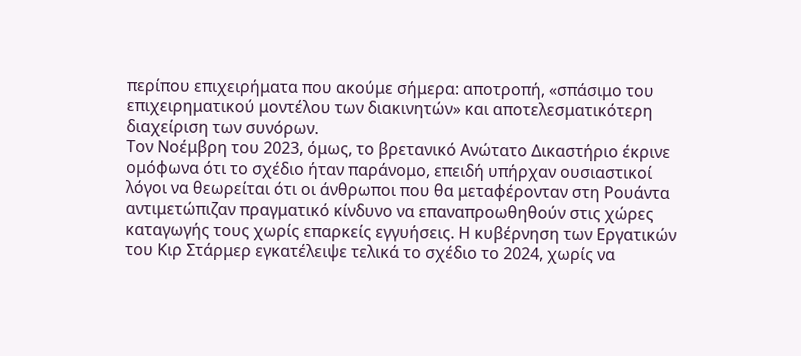περίπου επιχειρήματα που ακούμε σήμερα: αποτροπή, «σπάσιμο του επιχειρηματικού μοντέλου των διακινητών» και αποτελεσματικότερη διαχείριση των συνόρων.
Τον Νοέμβρη του 2023, όμως, το βρετανικό Ανώτατο Δικαστήριο έκρινε ομόφωνα ότι το σχέδιο ήταν παράνομο, επειδή υπήρχαν ουσιαστικοί λόγοι να θεωρείται ότι οι άνθρωποι που θα μεταφέρονταν στη Ρουάντα αντιμετώπιζαν πραγματικό κίνδυνο να επαναπροωθηθούν στις χώρες καταγωγής τους χωρίς επαρκείς εγγυήσεις. Η κυβέρνηση των Εργατικών του Κιρ Στάρμερ εγκατέλειψε τελικά το σχέδιο το 2024, χωρίς να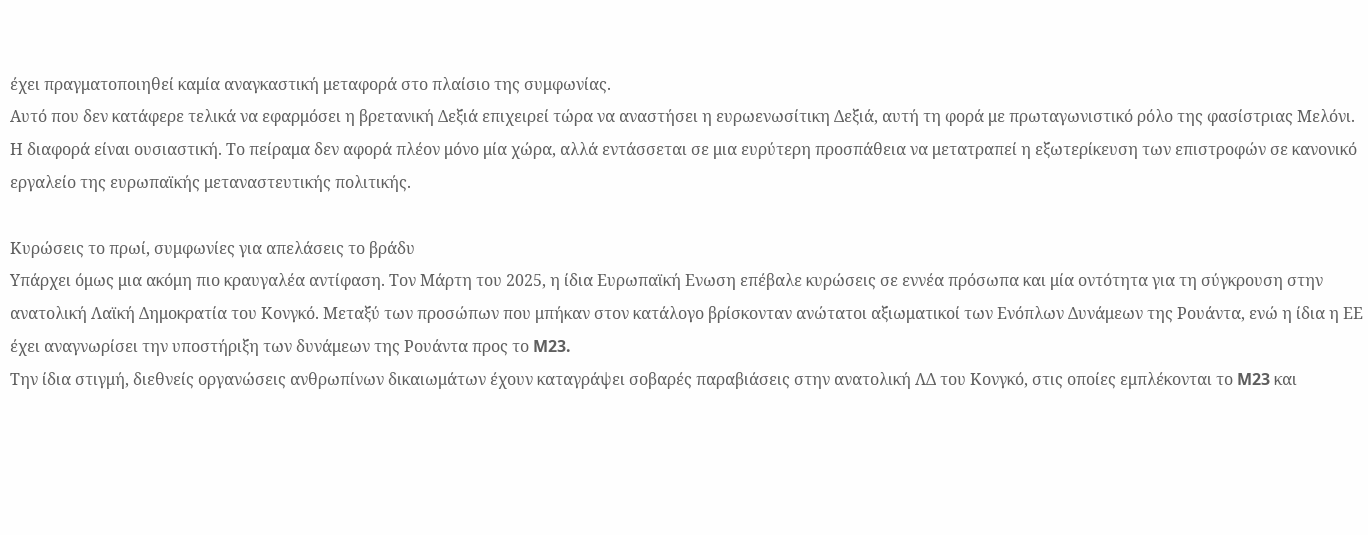έχει πραγματοποιηθεί καμία αναγκαστική μεταφορά στο πλαίσιο της συμφωνίας.
Αυτό που δεν κατάφερε τελικά να εφαρμόσει η βρετανική Δεξιά επιχειρεί τώρα να αναστήσει η ευρωενωσίτικη Δεξιά, αυτή τη φορά με πρωταγωνιστικό ρόλο της φασίστριας Μελόνι.
Η διαφορά είναι ουσιαστική. Το πείραμα δεν αφορά πλέον μόνο μία χώρα, αλλά εντάσσεται σε μια ευρύτερη προσπάθεια να μετατραπεί η εξωτερίκευση των επιστροφών σε κανονικό εργαλείο της ευρωπαϊκής μεταναστευτικής πολιτικής.

Κυρώσεις το πρωί, συμφωνίες για απελάσεις το βράδυ
Υπάρχει όμως μια ακόμη πιο κραυγαλέα αντίφαση. Τον Μάρτη του 2025, η ίδια Ευρωπαϊκή Ενωση επέβαλε κυρώσεις σε εννέα πρόσωπα και μία οντότητα για τη σύγκρουση στην ανατολική Λαϊκή Δημοκρατία του Κονγκό. Μεταξύ των προσώπων που μπήκαν στον κατάλογο βρίσκονταν ανώτατοι αξιωματικοί των Ενόπλων Δυνάμεων της Ρουάντα, ενώ η ίδια η ΕΕ έχει αναγνωρίσει την υποστήριξη των δυνάμεων της Ρουάντα προς το M23.
Την ίδια στιγμή, διεθνείς οργανώσεις ανθρωπίνων δικαιωμάτων έχουν καταγράψει σοβαρές παραβιάσεις στην ανατολική ΛΔ του Κονγκό, στις οποίες εμπλέκονται το M23 και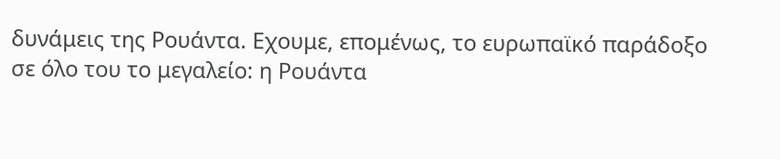δυνάμεις της Ρουάντα. Εχουμε, επομένως, το ευρωπαϊκό παράδοξο σε όλο του το μεγαλείο: η Ρουάντα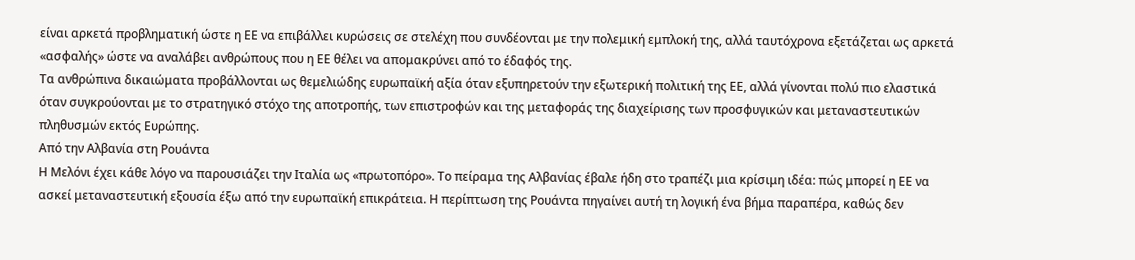είναι αρκετά προβληματική ώστε η ΕΕ να επιβάλλει κυρώσεις σε στελέχη που συνδέονται με την πολεμική εμπλοκή της, αλλά ταυτόχρονα εξετάζεται ως αρκετά «ασφαλής» ώστε να αναλάβει ανθρώπους που η ΕΕ θέλει να απομακρύνει από το έδαφός της.
Τα ανθρώπινα δικαιώματα προβάλλονται ως θεμελιώδης ευρωπαϊκή αξία όταν εξυπηρετούν την εξωτερική πολιτική της ΕΕ, αλλά γίνονται πολύ πιο ελαστικά όταν συγκρούονται με το στρατηγικό στόχο της αποτροπής, των επιστροφών και της μεταφοράς της διαχείρισης των προσφυγικών και μεταναστευτικών πληθυσμών εκτός Ευρώπης.
Από την Αλβανία στη Ρουάντα
Η Μελόνι έχει κάθε λόγο να παρουσιάζει την Ιταλία ως «πρωτοπόρο». Το πείραμα της Αλβανίας έβαλε ήδη στο τραπέζι μια κρίσιμη ιδέα: πώς μπορεί η ΕΕ να ασκεί μεταναστευτική εξουσία έξω από την ευρωπαϊκή επικράτεια. Η περίπτωση της Ρουάντα πηγαίνει αυτή τη λογική ένα βήμα παραπέρα, καθώς δεν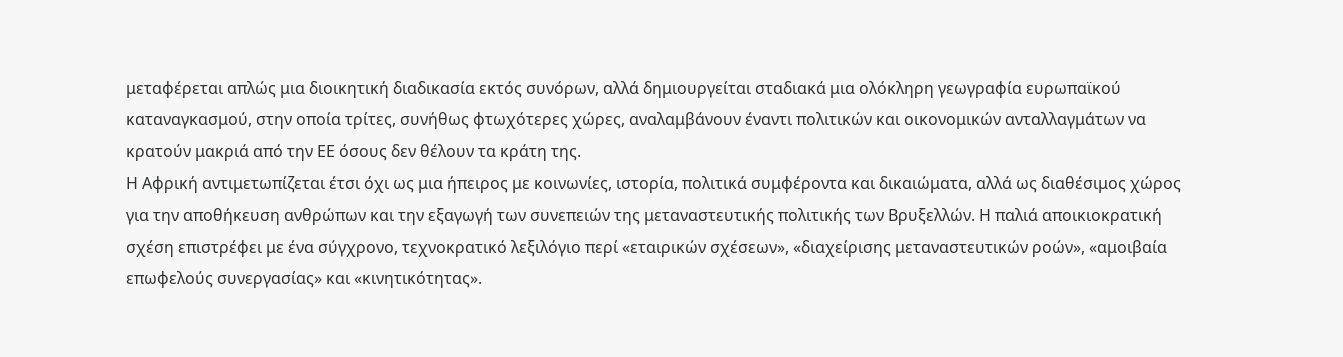μεταφέρεται απλώς μια διοικητική διαδικασία εκτός συνόρων, αλλά δημιουργείται σταδιακά μια ολόκληρη γεωγραφία ευρωπαϊκού καταναγκασμού, στην οποία τρίτες, συνήθως φτωχότερες χώρες, αναλαμβάνουν έναντι πολιτικών και οικονομικών ανταλλαγμάτων να κρατούν μακριά από την ΕΕ όσους δεν θέλουν τα κράτη της.
Η Αφρική αντιμετωπίζεται έτσι όχι ως μια ήπειρος με κοινωνίες, ιστορία, πολιτικά συμφέροντα και δικαιώματα, αλλά ως διαθέσιμος χώρος για την αποθήκευση ανθρώπων και την εξαγωγή των συνεπειών της μεταναστευτικής πολιτικής των Βρυξελλών. Η παλιά αποικιοκρατική σχέση επιστρέφει με ένα σύγχρονο, τεχνοκρατικό λεξιλόγιο περί «εταιρικών σχέσεων», «διαχείρισης μεταναστευτικών ροών», «αμοιβαία επωφελούς συνεργασίας» και «κινητικότητας».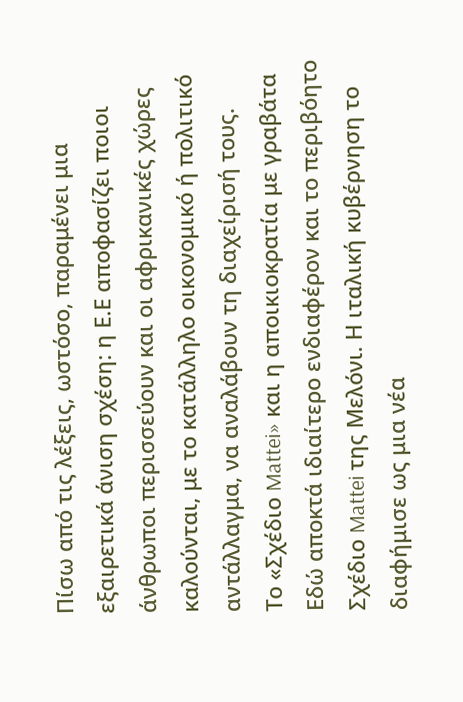Πίσω από τις λέξεις, ωστόσο, παραμένει μια εξαιρετικά άνιση σχέση: η Ε.Ε αποφασίζει ποιοι άνθρωποι περισσεύουν και οι αφρικανικές χώρες καλούνται, με το κατάλληλο οικονομικό ή πολιτικό αντάλλαγμα, να αναλάβουν τη διαχείρισή τους.
Το «Σχέδιο Mattei» και η αποικιοκρατία με γραβάτα
Εδώ αποκτά ιδιαίτερο ενδιαφέρον και το περιβόητο Σχέδιο Mattei της Μελόνι. Η ιταλική κυβέρνηση το διαφήμισε ως μια νέα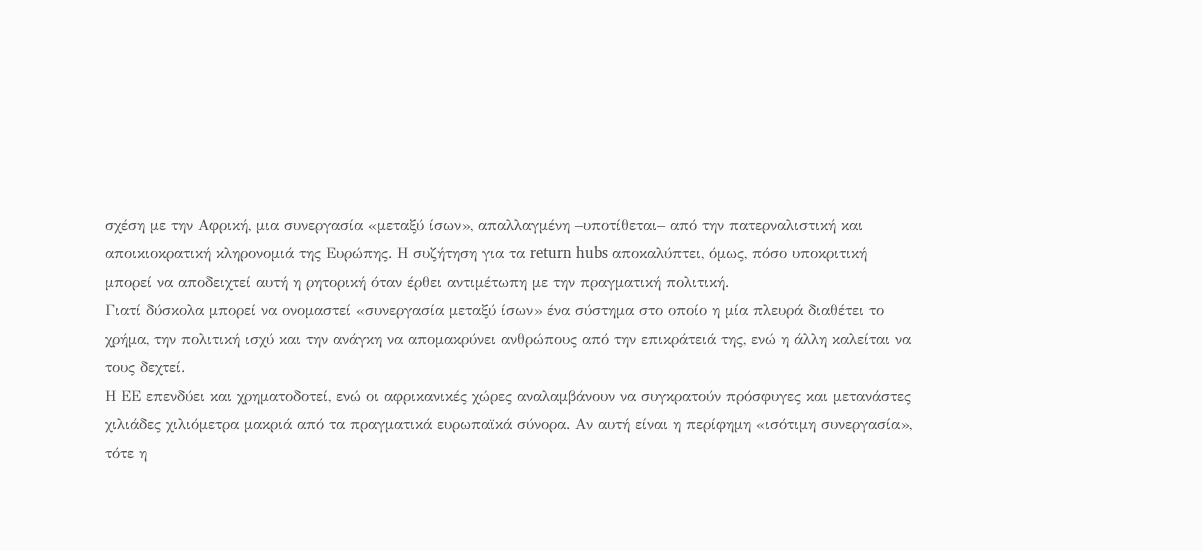σχέση με την Αφρική, μια συνεργασία «μεταξύ ίσων», απαλλαγμένη –υποτίθεται– από την πατερναλιστική και αποικιοκρατική κληρονομιά της Ευρώπης. Η συζήτηση για τα return hubs αποκαλύπτει, όμως, πόσο υποκριτική μπορεί να αποδειχτεί αυτή η ρητορική όταν έρθει αντιμέτωπη με την πραγματική πολιτική.
Γιατί δύσκολα μπορεί να ονομαστεί «συνεργασία μεταξύ ίσων» ένα σύστημα στο οποίο η μία πλευρά διαθέτει το χρήμα, την πολιτική ισχύ και την ανάγκη να απομακρύνει ανθρώπους από την επικράτειά της, ενώ η άλλη καλείται να τους δεχτεί.
Η ΕΕ επενδύει και χρηματοδοτεί, ενώ οι αφρικανικές χώρες αναλαμβάνουν να συγκρατούν πρόσφυγες και μετανάστες χιλιάδες χιλιόμετρα μακριά από τα πραγματικά ευρωπαϊκά σύνορα. Αν αυτή είναι η περίφημη «ισότιμη συνεργασία», τότε η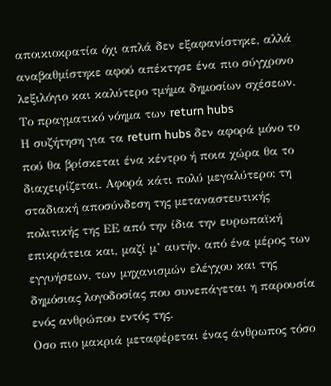αποικιοκρατία όχι απλά δεν εξαφανίστηκε, αλλά αναβαθμίστηκε αφού απέκτησε ένα πιο σύγχρονο λεξιλόγιο και καλύτερο τμήμα δημοσίων σχέσεων.
Το πραγματικό νόημα των return hubs
Η συζήτηση για τα return hubs δεν αφορά μόνο το πού θα βρίσκεται ένα κέντρο ή ποια χώρα θα το διαχειρίζεται. Αφορά κάτι πολύ μεγαλύτερο: τη σταδιακή αποσύνδεση της μεταναστευτικής πολιτικής της ΕΕ από την ίδια την ευρωπαϊκή επικράτεια και, μαζί μ’ αυτήν, από ένα μέρος των εγγυήσεων, των μηχανισμών ελέγχου και της δημόσιας λογοδοσίας που συνεπάγεται η παρουσία ενός ανθρώπου εντός της.
Οσο πιο μακριά μεταφέρεται ένας άνθρωπος τόσο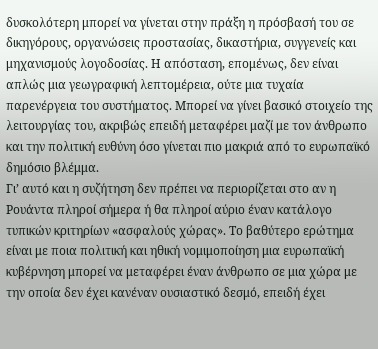δυσκολότερη μπορεί να γίνεται στην πράξη η πρόσβασή του σε δικηγόρους, οργανώσεις προστασίας, δικαστήρια, συγγενείς και μηχανισμούς λογοδοσίας. Η απόσταση, επομένως, δεν είναι απλώς μια γεωγραφική λεπτομέρεια, ούτε μια τυχαία παρενέργεια του συστήματος. Μπορεί να γίνει βασικό στοιχείο της λειτουργίας του, ακριβώς επειδή μεταφέρει μαζί με τον άνθρωπο και την πολιτική ευθύνη όσο γίνεται πιο μακριά από το ευρωπαϊκό δημόσιο βλέμμα.
Γι’ αυτό και η συζήτηση δεν πρέπει να περιορίζεται στο αν η Ρουάντα πληροί σήμερα ή θα πληροί αύριο έναν κατάλογο τυπικών κριτηρίων «ασφαλούς χώρας». Το βαθύτερο ερώτημα είναι με ποια πολιτική και ηθική νομιμοποίηση μια ευρωπαϊκή κυβέρνηση μπορεί να μεταφέρει έναν άνθρωπο σε μια χώρα με την οποία δεν έχει κανέναν ουσιαστικό δεσμό, επειδή έχει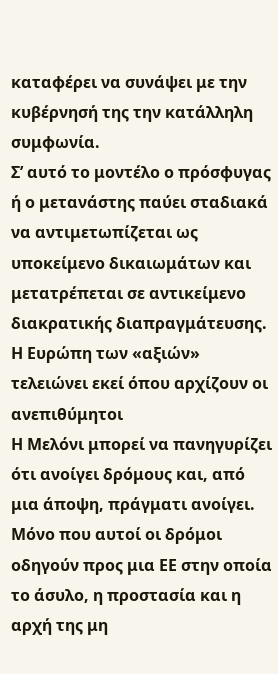καταφέρει να συνάψει με την κυβέρνησή της την κατάλληλη συμφωνία.
Σ’ αυτό το μοντέλο ο πρόσφυγας ή ο μετανάστης παύει σταδιακά να αντιμετωπίζεται ως υποκείμενο δικαιωμάτων και μετατρέπεται σε αντικείμενο διακρατικής διαπραγμάτευσης.
Η Ευρώπη των «αξιών» τελειώνει εκεί όπου αρχίζουν οι ανεπιθύμητοι
Η Μελόνι μπορεί να πανηγυρίζει ότι ανοίγει δρόμους και, από μια άποψη, πράγματι ανοίγει. Μόνο που αυτοί οι δρόμοι οδηγούν προς μια ΕΕ στην οποία το άσυλο, η προστασία και η αρχή της μη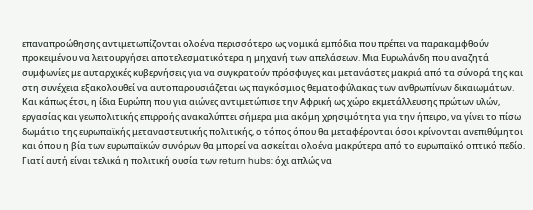επαναπροώθησης αντιμετωπίζονται ολοένα περισσότερο ως νομικά εμπόδια που πρέπει να παρακαμφθούν προκειμένου να λειτουργήσει αποτελεσματικότερα η μηχανή των απελάσεων. Μια Ευρωλάνδη που αναζητά συμφωνίες με αυταρχικές κυβερνήσεις για να συγκρατούν πρόσφυγες και μετανάστες μακριά από τα σύνορά της και στη συνέχεια εξακολουθεί να αυτοπαρουσιάζεται ως παγκόσμιος θεματοφύλακας των ανθρωπίνων δικαιωμάτων.
Και κάπως έτσι, η ίδια Ευρώπη που για αιώνες αντιμετώπισε την Αφρική ως χώρο εκμετάλλευσης πρώτων υλών, εργασίας και γεωπολιτικής επιρροής ανακαλύπτει σήμερα μια ακόμη χρησιμότητα για την ήπειρο, να γίνει το πίσω δωμάτιο της ευρωπαϊκής μεταναστευτικής πολιτικής, ο τόπος όπου θα μεταφέρονται όσοι κρίνονται ανεπιθύμητοι και όπου η βία των ευρωπαϊκών συνόρων θα μπορεί να ασκείται ολοένα μακρύτερα από το ευρωπαϊκό οπτικό πεδίο.
Γιατί αυτή είναι τελικά η πολιτική ουσία των return hubs: όχι απλώς να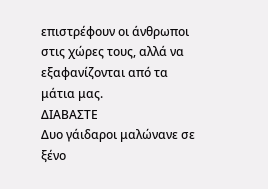επιστρέφουν οι άνθρωποι στις χώρες τους, αλλά να εξαφανίζονται από τα μάτια μας.
ΔΙΑΒΑΣΤΕ
Δυο γάιδαροι μαλώνανε σε ξένο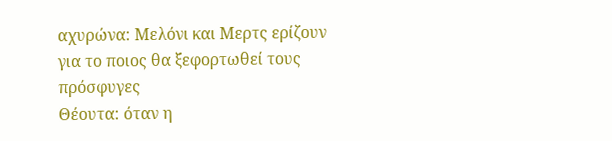αχυρώνα: Μελόνι και Μερτς ερίζουν για το ποιος θα ξεφορτωθεί τους πρόσφυγες
Θέουτα: όταν η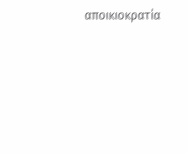αποικιοκρατία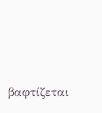βαφτίζεται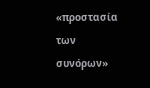«προστασία των συνόρων»